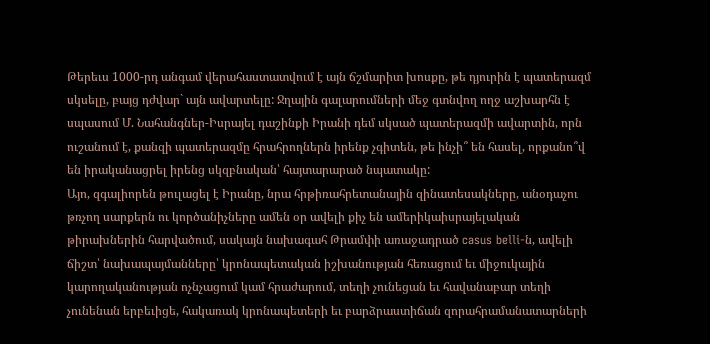Թերեւս 1000-րդ անգամ վերահաստատվում է այն ճշմարիտ խոսքը, թե դյուրին է պատերազմ սկսելը, բայց դժվար` այն ավարտելը: Ջղային գալարումների մեջ գտնվող ողջ աշխարհն է սպասում Մ. Նահանգներ-Իսրայել դաշինքի Իրանի դեմ սկսած պատերազմի ավարտին, որն ուշանում է, քանզի պատերազմը հրահրողներն իրենք չգիտեն, թե ինչի՞ են հասել, որքանո՞վ են իրականացրել իրենց սկզբնական՝ հայտարարած նպատակը:
Այո, զգալիորեն թուլացել է Իրանը, նրա հրթիռահրետանային զինատեսակները, անօդաչու թռչող սարքերն ու կործանիչները ամեն օր ավելի քիչ են ամերիկաիսրայելական թիրախներին հարվածում, սակայն նախագահ Թրամփի առաջադրած casus belli-ն, ավելի ճիշտ՝ նախապայմանները՝ կրոնապետական իշխանության հեռացում եւ միջուկային կարողականության ոչնչացում կամ հրաժարում, տեղի չունեցան եւ հավանաբար տեղի չունենան երբեւիցե, հակառակ կրոնապետերի եւ բարձրաստիճան զորահրամանատարների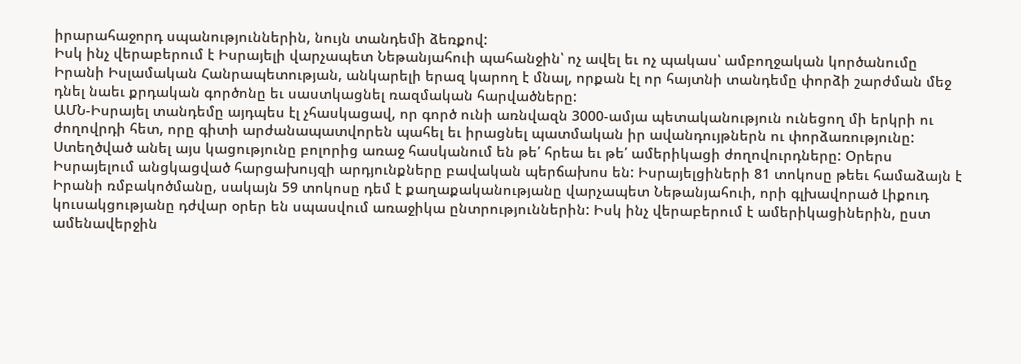իրարահաջորդ սպանություններին, նույն տանդեմի ձեռքով:
Իսկ ինչ վերաբերում է Իսրայելի վարչապետ Նեթանյահուի պահանջին՝ ոչ ավել եւ ոչ պակաս՝ ամբողջական կործանումը Իրանի Իսլամական Հանրապետության, անկարելի երազ կարող է մնալ, որքան էլ որ հայտնի տանդեմը փորձի շարժման մեջ դնել նաեւ քրդական գործոնը եւ սաստկացնել ռազմական հարվածները:
ԱՄՆ-Իսրայել տանդեմը այդպես էլ չհասկացավ, որ գործ ունի առնվազն 3000-ամյա պետականություն ունեցող մի երկրի ու ժողովրդի հետ, որը գիտի արժանապատվորեն պահել եւ իրացնել պատմական իր ավանդույթներն ու փորձառությունը:
Ստեղծված անել այս կացությունը բոլորից առաջ հասկանում են թե՛ հրեա եւ թե՛ ամերիկացի ժողովուրդները: Օրերս Իսրայելում անցկացված հարցախույզի արդյունքները բավական պերճախոս են: Իսրայելցիների 81 տոկոսը թեեւ համաձայն է Իրանի ռմբակոծմանը, սակայն 59 տոկոսը դեմ է քաղաքականությանը վարչապետ Նեթանյահուի, որի գլխավորած Լիքուդ կուսակցությանը դժվար օրեր են սպասվում առաջիկա ընտրություններին: Իսկ ինչ վերաբերում է ամերիկացիներին, ըստ ամենավերջին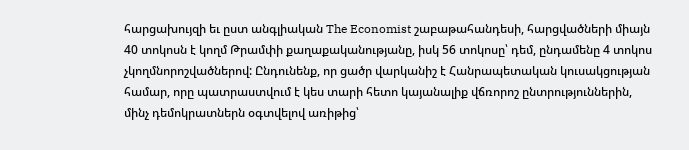հարցախույզի եւ ըստ անգլիական The Economist շաբաթահանդեսի, հարցվածների միայն 40 տոկոսն է կողմ Թրամփի քաղաքականությանը, իսկ 56 տոկոսը՝ դեմ, ընդամենը 4 տոկոս չկողմնորոշվածներով: Ընդունենք, որ ցածր վարկանիշ է Հանրապետական կուսակցության համար, որը պատրաստվում է կես տարի հետո կայանալիք վճռորոշ ընտրություններին, մինչ դեմոկրատներն օգտվելով առիթից՝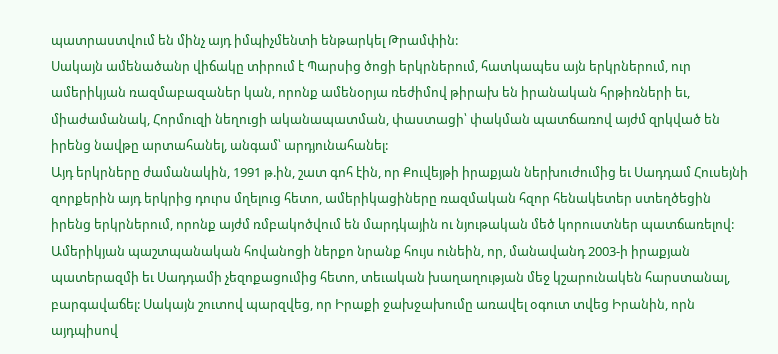պատրաստվում են մինչ այդ իմպիչմենտի ենթարկել Թրամփին:
Սակայն ամենածանր վիճակը տիրում է Պարսից ծոցի երկրներում, հատկապես այն երկրներում, ուր ամերիկյան ռազմաբազաներ կան, որոնք ամենօրյա ռեժիմով թիրախ են իրանական հրթիռների եւ, միաժամանակ, Հորմուզի նեղուցի ականապատման, փաստացի՝ փակման պատճառով այժմ զրկված են իրենց նավթը արտահանել, անգամ՝ արդյունահանել:
Այդ երկրները ժամանակին, 1991 թ.ին, շատ գոհ էին, որ Քուվեյթի իրաքյան ներխուժումից եւ Սադդամ Հուսեյնի զորքերին այդ երկրից դուրս մղելուց հետո, ամերիկացիները ռազմական հզոր հենակետեր ստեղծեցին իրենց երկրներում, որոնք այժմ ռմբակոծվում են մարդկային ու նյութական մեծ կորուստներ պատճառելով: Ամերիկյան պաշտպանական հովանոցի ներքո նրանք հույս ունեին, որ, մանավանդ 2003-ի իրաքյան պատերազմի եւ Սադդամի չեզոքացումից հետո, տեւական խաղաղության մեջ կշարունակեն հարստանալ, բարգավաճել: Սակայն շուտով պարզվեց, որ Իրաքի ջախջախումը առավել օգուտ տվեց Իրանին, որն այդպիսով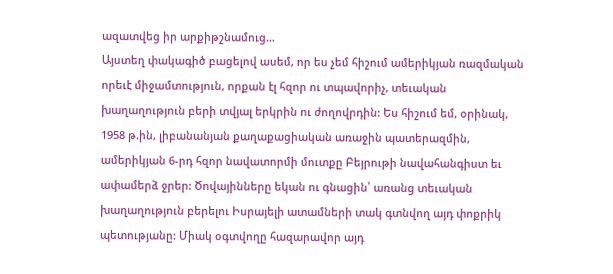ազատվեց իր արքիթշնամուց…
Այստեղ փակագիծ բացելով ասեմ, որ ես չեմ հիշում ամերիկյան ռազմական որեւէ միջամտություն, որքան էլ հզոր ու տպավորիչ, տեւական խաղաղություն բերի տվյալ երկրին ու ժողովրդին: Ես հիշում եմ, օրինակ, 1958 թ.ին, լիբանանյան քաղաքացիական առաջին պատերազմին, ամերիկյան 6-րդ հզոր նավատորմի մուտքը Բեյրութի նավահանգիստ եւ ափամերձ ջրեր: Ծովայինները եկան ու գնացին՝ առանց տեւական խաղաղություն բերելու Իսրայելի ատամների տակ գտնվող այդ փոքրիկ պետությանը: Միակ օգտվողը հազարավոր այդ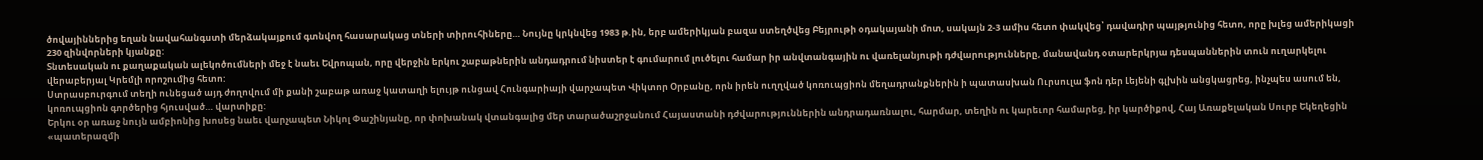ծովայիններից եղան նավահանգստի մերձակայքում գտնվող հասարակաց տների տիրուհիները… Նույնը կրկնվեց 1983 թ.ին, երբ ամերիկյան բազա ստեղծվեց Բեյրութի օդակայանի մոտ, սակայն 2-3 ամիս հետո փակվեց՝ դավադիր պայթյունից հետո, որը խլեց ամերիկացի 230 զինվորների կյանքը:
Տնտեսական ու քաղաքական ալեկոծումների մեջ է նաեւ Եվրոպան, որը վերջին երկու շաբաթներին անդադրում նիստեր է գումարում լուծելու համար իր անվտանգային ու վառելանյութի դժվարությունները, մանավանդ օտարերկրյա դեսպաններին տուն ուղարկելու վերաբերյալ Կրեմլի որոշումից հետո:
Ստրասբուրգում տեղի ունեցած այդ ժողովում մի քանի շաբաթ առաջ կատաղի ելույթ ունցավ Հունգարիայի վարչապետ Վիկտոր Օրբանը, որն իրեն ուղղված կոռուպցիոն մեղադրանքներին ի պատասխան Ուրսուլա ֆոն դեր Լեյենի գլխին անցկացրեց, ինչպես ասում են, կոռուպցիոն գործերից հյուսված… վարտիքը:
Երկու օր առաջ նույն ամբիոնից խոսեց նաեւ վարչապետ Նիկոլ Փաշինյանը, որ փոխանակ վտանգալից մեր տարածաշրջանում Հայաստանի դժվարություններին անդրադառնալու, հարմար, տեղին ու կարեւոր համարեց, իր կարծիքով, Հայ Առաքելական Սուրբ Եկեղեցին «պատերազմի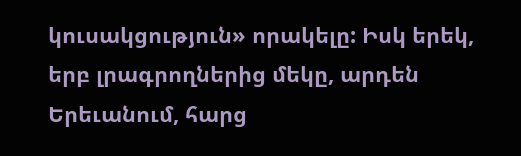կուսակցություն» որակելը: Իսկ երեկ, երբ լրագրողներից մեկը, արդեն Երեւանում, հարց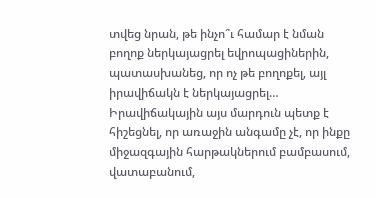տվեց նրան, թե ինչո՞ւ համար է նման բողոք ներկայացրել եվրոպացիներին, պատասխանեց, որ ոչ թե բողոքել, այլ իրավիճակն է ներկայացրել…
Իրավիճակային այս մարդուն պետք է հիշեցնել, որ առաջին անգամը չէ, որ ինքը միջազգային հարթակներում բամբասում, վատաբանում,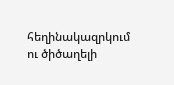հեղինակազրկում ու ծիծաղելի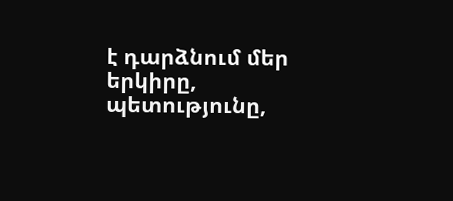է դարձնում մեր երկիրը, պետությունը,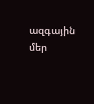ազգային մեր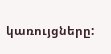կառույցները: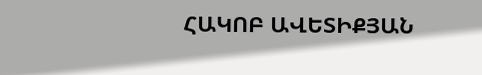ՀԱԿՈԲ ԱՎԵՏԻՔՅԱՆ